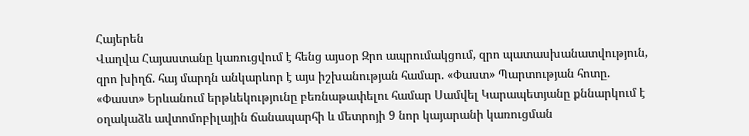Հայերեն
Վաղվա Հայաստանը կառուցվում է հենց այսօր Զրո ապրումակցում, զրո պատասխանատվություն, զրո խիղճ. հայ մարդն անկարևոր է այս իշխանության համար. «Փաստ» Պարտության հոտը. «Փաստ» Երևանում երթևեկությունը բեռնաթափելու համար Սամվել Կարապետյանը քննարկում է օղակաձև ավտոմոբիլային ճանապարհի և մետրոյի 9 նոր կայարանի կառուցման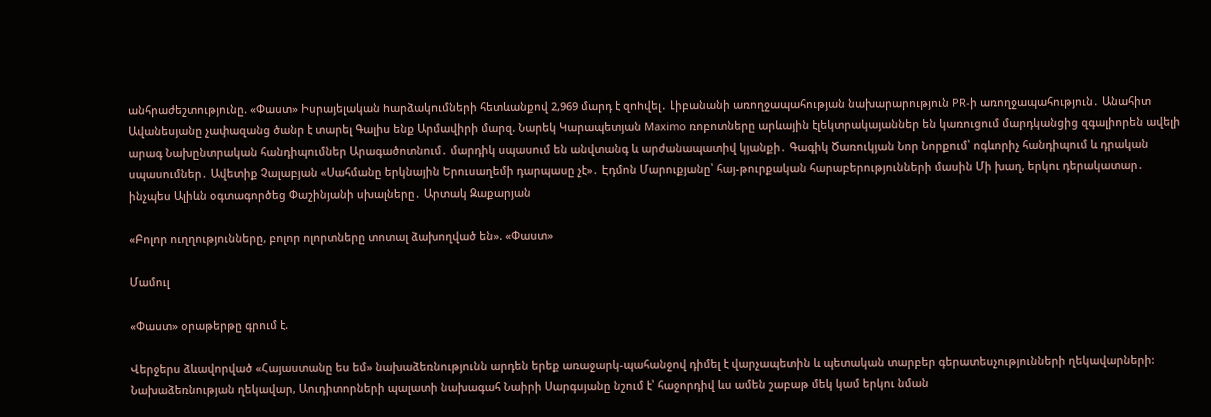անհրաժեշտությունը. «Փաստ» Իսրայելական hարձակnւմների հետևանքով 2,969 մարդ է զnhվել․ Լիբանանի առողջապահության նախարարություն PR-ի առողջապահություն․ Անահիտ Ավանեսյանը չափազանց ծանր է տարել Գալիս ենք Արմավիրի մարզ. Նարեկ Կարապետյան Maximo ռոբոտները արևային էլեկտրակայաններ են կառուցում մարդկանցից զգալիորեն ավելի արագ Նախընտրական հանդիպումներ Արագածոտնում․ մարդիկ սպասում են անվտանգ և արժանապատիվ կյանքի․ Գագիկ Ծառուկյան Նոր Նորքում՝ ոգևորիչ հանդիպում և դրական սպասումներ․ Ավետիք Չալաբյան «Սահմանը երկնային Երուսաղեմի դարպասը չէ»․ Էդմոն Մարուքյանը՝ հայ-թուրքական հարաբերությունների մասին Մի խաղ, երկու դերակատար․ ինչպես Ալիևն օգտագործեց Փաշինյանի սխալները․ Արտակ Զաքարյան

«Բոլոր ուղղությունները, բոլոր ոլորտները տոտալ ձախողված են». «Փաստ»

Մամուլ

«Փաստ» օրաթերթը գրում է.

Վերջերս ձևավորված «Հայաստանը ես եմ» նախաձեռնությունն արդեն երեք առաջարկ-պահանջով դիմել է վարչապետին և պետական տարբեր գերատեսչությունների ղեկավարների: Նախաձեռնության ղեկավար, Աուդիտորների պալատի նախագահ Նաիրի Սարգսյանը նշում է՝ հաջորդիվ ևս ամեն շաբաթ մեկ կամ երկու նման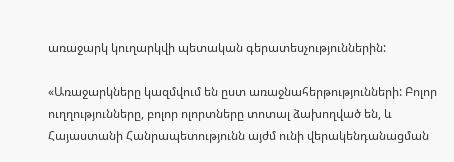առաջարկ կուղարկվի պետական գերատեսչություններին:

«Առաջարկները կազմվում են ըստ առաջնահերթությունների: Բոլոր ուղղությունները, բոլոր ոլորտները տոտալ ձախողված են, և Հայաստանի Հանրապետությունն այժմ ունի վերակենդանացման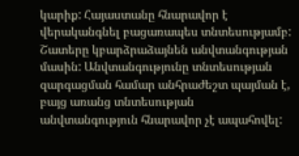կարիք: Հայաստանը հնարավոր է վերականգնել բացառապես տնտեսությամբ: Շատերը կբարձրաձայնեն անվտանգության մասին: Անվտանգությունը տնտեսության զարգացման համար անհրաժեշտ պայման է, բայց առանց տնտեսության անվտանգություն հնարավոր չէ ապահովել: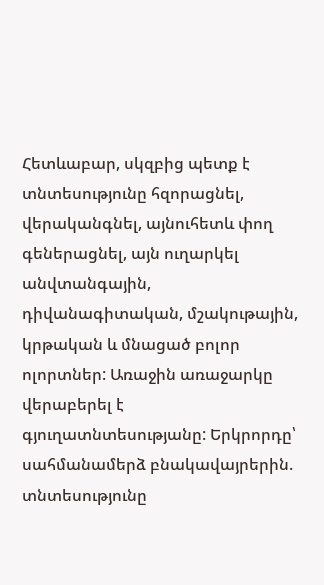Հետևաբար, սկզբից պետք է տնտեսությունը հզորացնել, վերականգնել, այնուհետև փող գեներացնել, այն ուղարկել անվտանգային, դիվանագիտական, մշակութային, կրթական և մնացած բոլոր ոլորտներ: Առաջին առաջարկը վերաբերել է գյուղատնտեսությանը: Երկրորդը՝ սահմանամերձ բնակավայրերին. տնտեսությունը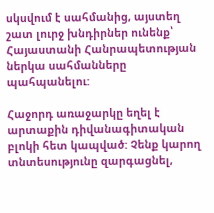սկսվում է սահմանից, այստեղ շատ լուրջ խնդիրներ ունենք՝ Հայաստանի Հանրապետության ներկա սահմանները պահպանելու:

Հաջորդ առաջարկը եղել է արտաքին դիվանագիտական բլոկի հետ կապված: Չենք կարող տնտեսությունը զարգացնել,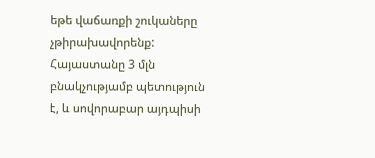եթե վաճառքի շուկաները չթիրախավորենք: Հայաստանը 3 մլն բնակչությամբ պետություն է, և սովորաբար այդպիսի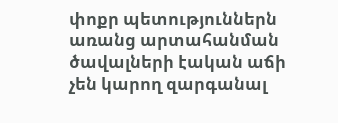փոքր պետություններն առանց արտահանման ծավալների էական աճի չեն կարող զարգանալ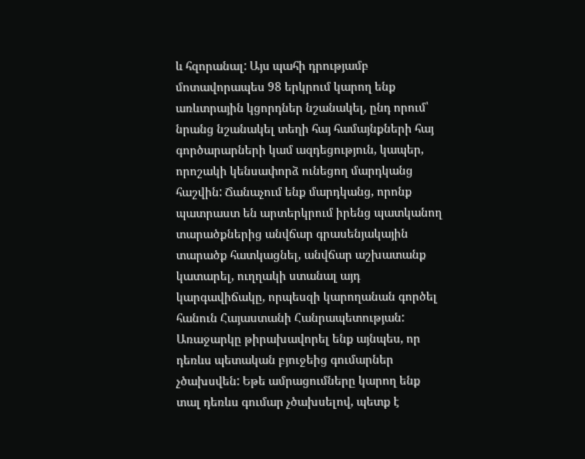և հզորանալ: Այս պահի դրությամբ մոտավորապես 98 երկրում կարող ենք առևտրային կցորդներ նշանակել, ընդ որում՝ նրանց նշանակել տեղի հայ համայնքների հայ գործարարների կամ ազդեցություն, կապեր, որոշակի կենսափորձ ունեցող մարդկանց հաշվին: Ճանաչում ենք մարդկանց, որոնք պատրաստ են արտերկրում իրենց պատկանող տարածքներից անվճար գրասենյակային տարածք հատկացնել, անվճար աշխատանք կատարել, ուղղակի ստանալ այդ կարգավիճակը, որպեսզի կարողանան գործել հանուն Հայաստանի Հանրապետության: Առաջարկը թիրախավորել ենք այնպես, որ դեռևս պետական բյուջեից գումարներ չծախսվեն: Եթե ամրացումները կարող ենք տալ դեռևս գումար չծախսելով, պետք է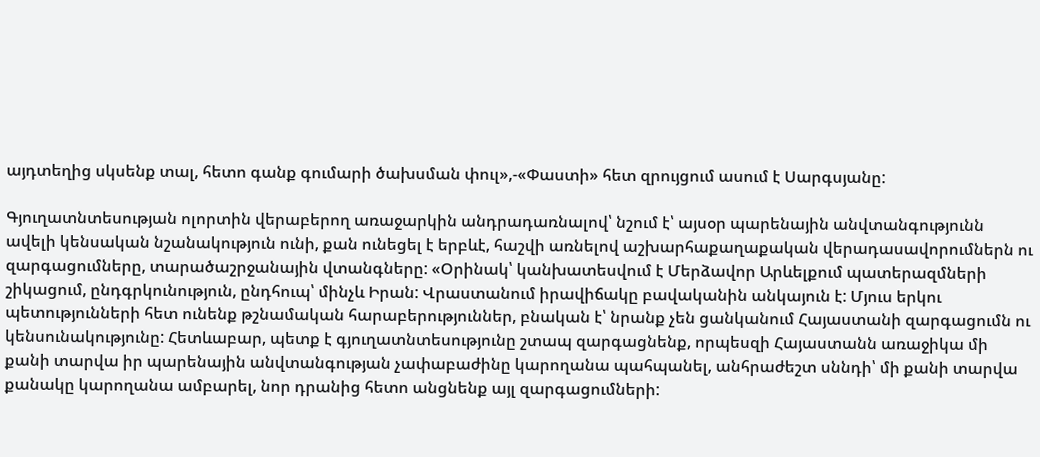այդտեղից սկսենք տալ, հետո գանք գումարի ծախսման փուլ»,-«Փաստի» հետ զրույցում ասում է Սարգսյանը:

Գյուղատնտեսության ոլորտին վերաբերող առաջարկին անդրադառնալով՝ նշում է՝ այսօր պարենային անվտանգությունն ավելի կենսական նշանակություն ունի, քան ունեցել է երբևէ, հաշվի առնելով աշխարհաքաղաքական վերադասավորումներն ու զարգացումները, տարածաշրջանային վտանգները: «Օրինակ՝ կանխատեսվում է Մերձավոր Արևելքում պատերազմների շիկացում, ընդգրկունություն, ընդհուպ՝ մինչև Իրան: Վրաստանում իրավիճակը բավականին անկայուն է: Մյուս երկու պետությունների հետ ունենք թշնամական հարաբերություններ, բնական է՝ նրանք չեն ցանկանում Հայաստանի զարգացումն ու կենսունակությունը: Հետևաբար, պետք է գյուղատնտեսությունը շտապ զարգացնենք, որպեսզի Հայաստանն առաջիկա մի քանի տարվա իր պարենային անվտանգության չափաբաժինը կարողանա պահպանել, անհրաժեշտ սննդի՝ մի քանի տարվա քանակը կարողանա ամբարել, նոր դրանից հետո անցնենք այլ զարգացումների: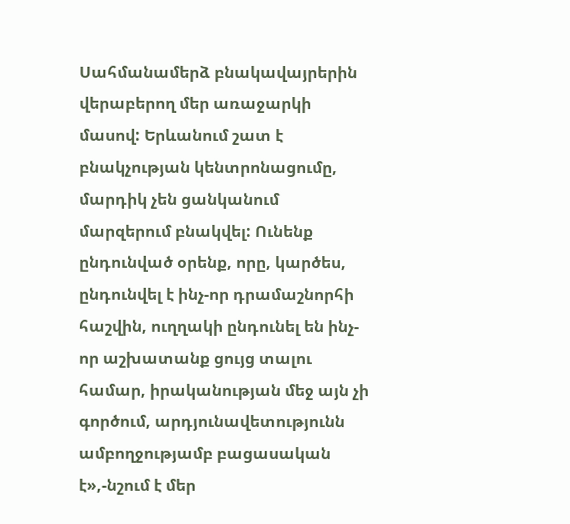Սահմանամերձ բնակավայրերին վերաբերող մեր առաջարկի մասով: Երևանում շատ է բնակչության կենտրոնացումը, մարդիկ չեն ցանկանում մարզերում բնակվել: Ունենք ընդունված օրենք, որը, կարծես, ընդունվել է ինչ-որ դրամաշնորհի հաշվին, ուղղակի ընդունել են ինչ-որ աշխատանք ցույց տալու համար, իրականության մեջ այն չի գործում, արդյունավետությունն ամբողջությամբ բացասական է»,-նշում է մեր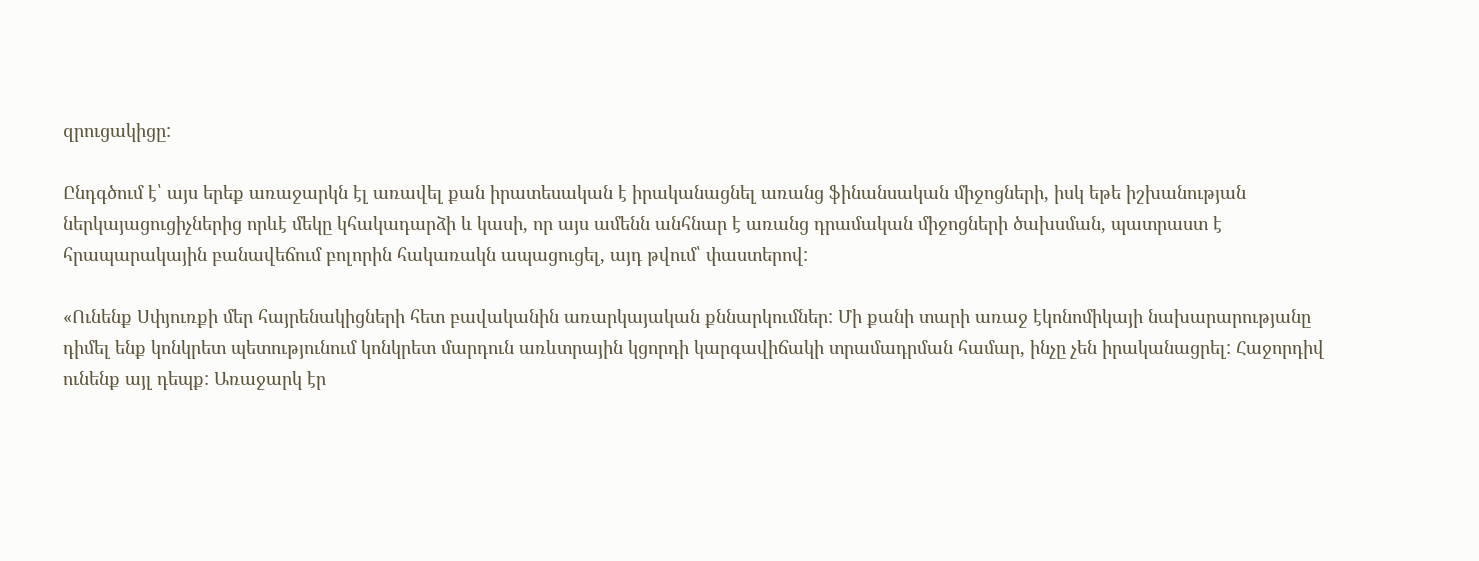զրուցակիցը:

Ընդգծում է՝ այս երեք առաջարկն էլ առավել քան իրատեսական է իրականացնել առանց ֆինանսական միջոցների, իսկ եթե իշխանության ներկայացուցիչներից որևէ մեկը կհակադարձի և կասի, որ այս ամենն անհնար է առանց դրամական միջոցների ծախսման, պատրաստ է հրապարակային բանավեճում բոլորին հակառակն ապացուցել, այդ թվում՝ փաստերով:

«Ունենք Սփյուռքի մեր հայրենակիցների հետ բավականին առարկայական քննարկումներ: Մի քանի տարի առաջ էկոնոմիկայի նախարարությանը դիմել ենք կոնկրետ պետությունում կոնկրետ մարդուն առևտրային կցորդի կարգավիճակի տրամադրման համար, ինչը չեն իրականացրել: Հաջորդիվ ունենք այլ դեպք: Առաջարկ էր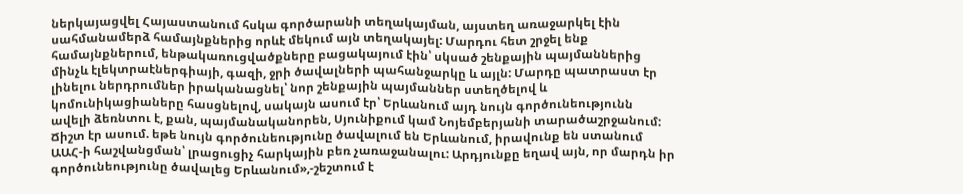ներկայացվել Հայաստանում հսկա գործարանի տեղակայման, այստեղ առաջարկել էին սահմանամերձ համայնքներից որևէ մեկում այն տեղակայել: Մարդու հետ շրջել ենք համայնքներում, ենթակառուցվածքները բացակայում էին՝ սկսած շենքային պայմաններից մինչև էլեկտրաէներգիայի, գազի, ջրի ծավալների պահանջարկը և այլն: Մարդը պատրաստ էր լինելու ներդրումներ իրականացնել՝ նոր շենքային պայմաններ ստեղծելով և կոմունիկացիաները հասցնելով, սակայն ասում էր՝ Երևանում այդ նույն գործունեությունն ավելի ձեռնտու է, քան, պայմանականորեն, Սյունիքում կամ Նոյեմբերյանի տարածաշրջանում: Ճիշտ էր ասում. եթե նույն գործունեությունը ծավալում են Երևանում, իրավունք են ստանում ԱԱՀ-ի հաշվանցման՝ լրացուցիչ հարկային բեռ չառաջանալու: Արդյունքը եղավ այն, որ մարդն իր գործունեությունը ծավալեց Երևանում»,-շեշտում է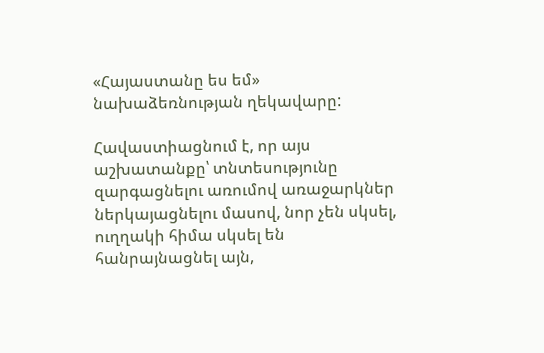«Հայաստանը ես եմ» նախաձեռնության ղեկավարը:

Հավաստիացնում է, որ այս աշխատանքը՝ տնտեսությունը զարգացնելու առումով առաջարկներ ներկայացնելու մասով, նոր չեն սկսել, ուղղակի հիմա սկսել են հանրայնացնել այն,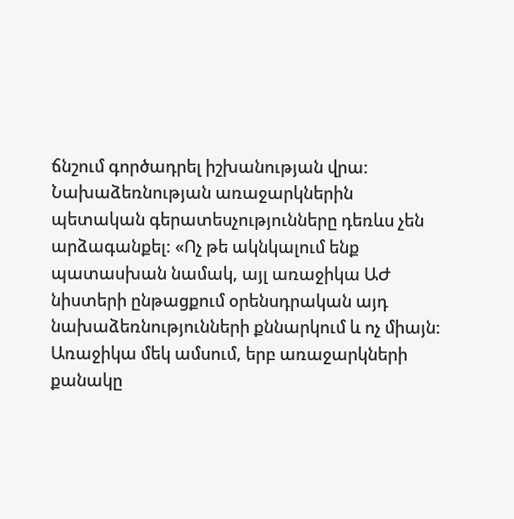ճնշում գործադրել իշխանության վրա: Նախաձեռնության առաջարկներին պետական գերատեսչությունները դեռևս չեն արձագանքել: «Ոչ թե ակնկալում ենք պատասխան նամակ, այլ առաջիկա ԱԺ նիստերի ընթացքում օրենսդրական այդ նախաձեռնությունների քննարկում և ոչ միայն: Առաջիկա մեկ ամսում, երբ առաջարկների քանակը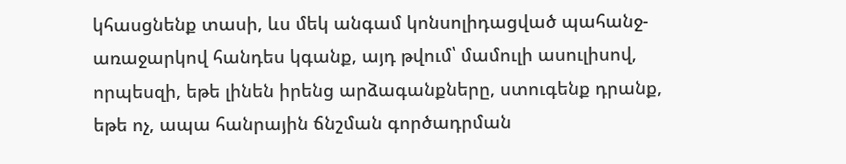կհասցնենք տասի, ևս մեկ անգամ կոնսոլիդացված պահանջ-առաջարկով հանդես կգանք, այդ թվում՝ մամուլի ասուլիսով, որպեսզի, եթե լինեն իրենց արձագանքները, ստուգենք դրանք, եթե ոչ, ապա հանրային ճնշման գործադրման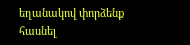եղանակով փորձենք հասնել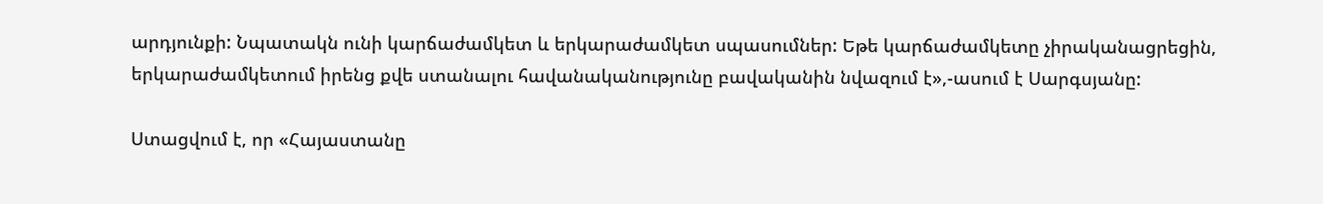արդյունքի: Նպատակն ունի կարճաժամկետ և երկարաժամկետ սպասումներ: Եթե կարճաժամկետը չիրականացրեցին, երկարաժամկետում իրենց քվե ստանալու հավանականությունը բավականին նվազում է»,-ասում է Սարգսյանը:

Ստացվում է, որ «Հայաստանը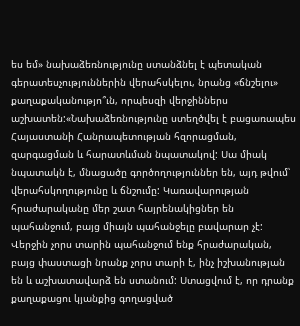ես եմ» նախաձեռնությունը ստանձնել է պետական գերատեսչություններին վերահսկելու, նրանց «ճնշելու» քաղաքականությո՞ւն, որպեսզի վերջիններս աշխատեն:«Նախաձեռնությունը ստեղծվել է բացառապես Հայաստանի Հանրապետության հզորացման, զարգացման և հարատևման նպատակով: Սա միակ նպատակն է, մնացածը գործողություններ են, այդ թվում՝ վերահսկողությունը և ճնշումը: Կառավարության հրաժարականը մեր շատ հայրենակիցներ են պահանջում, բայց միայն պահանջելը բավարար չէ: Վերջին չորս տարին պահանջում ենք հրաժարական, բայց փաստացի նրանք չորս տարի է, ինչ իշխանության են և աշխատավարձ են ստանում: Ստացվում է, որ դրանք քաղաքացու կյանքից գողացված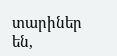տարիներ են,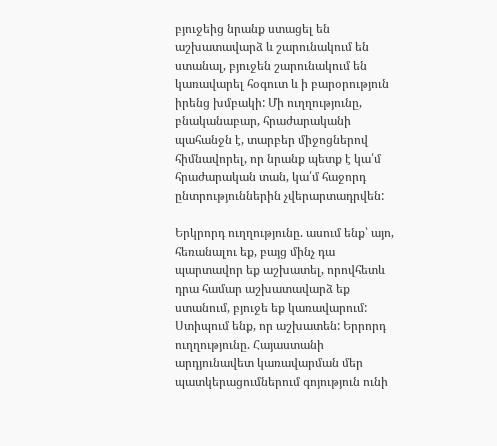բյուջեից նրանք ստացել են աշխատավարձ և շարունակում են ստանալ, բյուջեն շարունակում են կառավարել հօգուտ և ի բարօրություն իրենց խմբակի: Մի ուղղությունը, բնականաբար, հրաժարականի պահանջն է, տարբեր միջոցներով հիմնավորել, որ նրանք պետք է կա՛մ հրաժարական տան, կա՛մ հաջորդ ընտրություններին չվերարտադրվեն:

Երկրորդ ուղղությունը. ասում ենք՝ այո, հեռանալու եք, բայց մինչ դա պարտավոր եք աշխատել, որովհետև դրա համար աշխատավարձ եք ստանում, բյուջե եք կառավարում: Ստիպում ենք, որ աշխատեն: Երրորդ ուղղությունը. Հայաստանի արդյունավետ կառավարման մեր պատկերացումներում գոյություն ունի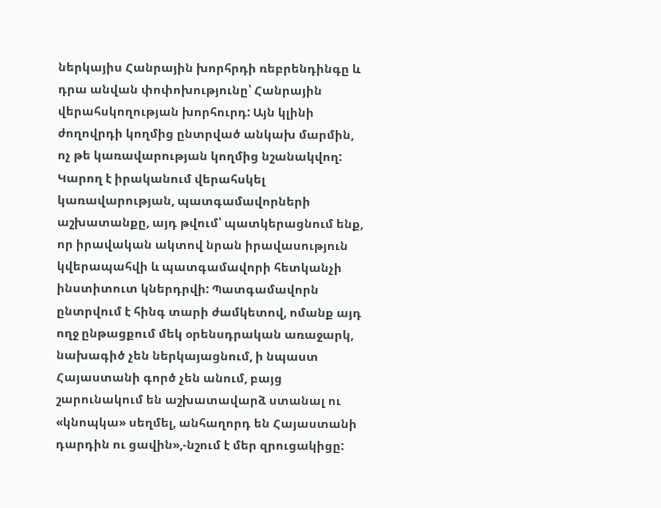ներկայիս Հանրային խորհրդի ռեբրենդինգը և դրա անվան փոփոխությունը՝ Հանրային վերահսկողության խորհուրդ: Այն կլինի ժողովրդի կողմից ընտրված անկախ մարմին, ոչ թե կառավարության կողմից նշանակվող: Կարող է իրականում վերահսկել կառավարության, պատգամավորների աշխատանքը, այդ թվում՝ պատկերացնում ենք, որ իրավական ակտով նրան իրավասություն կվերապահվի և պատգամավորի հետկանչի ինստիտուտ կներդրվի: Պատգամավորն ընտրվում է հինգ տարի ժամկետով, ոմանք այդ ողջ ընթացքում մեկ օրենսդրական առաջարկ, նախագիծ չեն ներկայացնում, ի նպաստ Հայաստանի գործ չեն անում, բայց շարունակում են աշխատավարձ ստանալ ու «կնոպկա» սեղմել, անհաղորդ են Հայաստանի դարդին ու ցավին»,-նշում է մեր զրուցակիցը: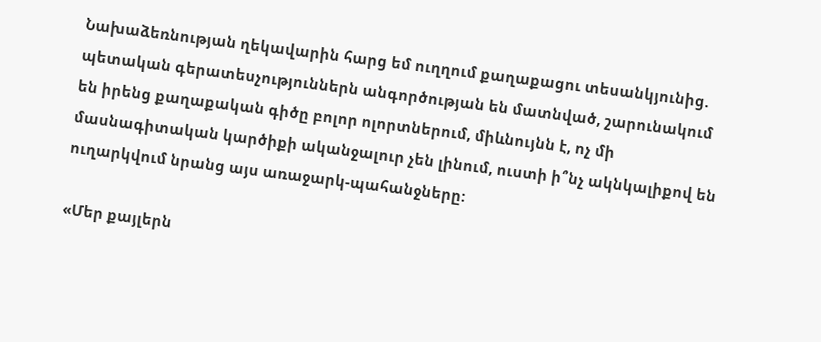Նախաձեռնության ղեկավարին հարց եմ ուղղում քաղաքացու տեսանկյունից. պետական գերատեսչություններն անգործության են մատնված, շարունակում են իրենց քաղաքական գիծը բոլոր ոլորտներում, միևնույնն է, ոչ մի մասնագիտական կարծիքի ականջալուր չեն լինում, ուստի ի՞նչ ակնկալիքով են ուղարկվում նրանց այս առաջարկ-պահանջները:

«Մեր քայլերն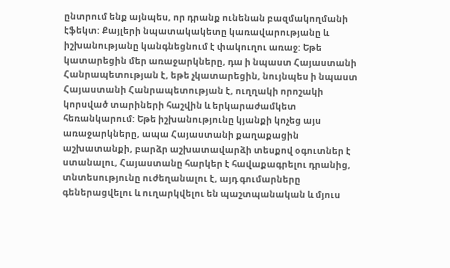ընտրում ենք այնպես, որ դրանք ունենան բազմակողմանի էֆեկտ: Քայլերի նպատակակետը կառավարությանը և իշխանությանը կանգնեցնում է փակուղու առաջ: Եթե կատարեցին մեր առաջարկները, դա ի նպաստ Հայաստանի Հանրապետության է, եթե չկատարեցին, նույնպես ի նպաստ Հայաստանի Հանրապետության է, ուղղակի որոշակի կորսված տարիների հաշվին և երկարաժամկետ հեռանկարում: Եթե իշխանությունը կյանքի կոչեց այս առաջարկները, ապա Հայաստանի քաղաքացին աշխատանքի, բարձր աշխատավարձի տեսքով օգուտներ է ստանալու, Հայաստանը հարկեր է հավաքագրելու դրանից, տնտեսությունը ուժեղանալու է, այդ գումարները գեներացվելու և ուղարկվելու են պաշտպանական և մյուս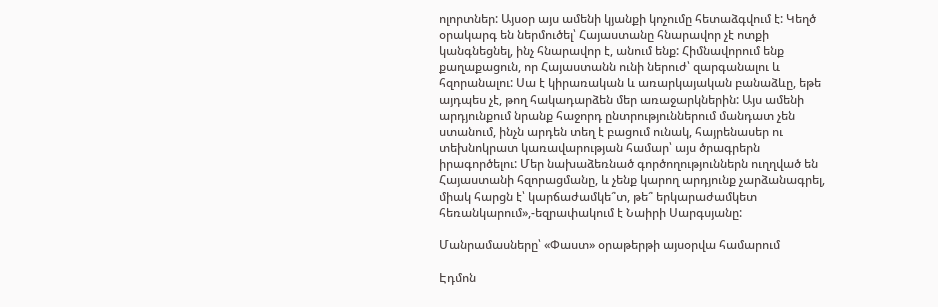ոլորտներ: Այսօր այս ամենի կյանքի կոչումը հետաձգվում է: Կեղծ օրակարգ են ներմուծել՝ Հայաստանը հնարավոր չէ ոտքի կանգնեցնել, ինչ հնարավոր է, անում ենք: Հիմնավորում ենք քաղաքացուն, որ Հայաստանն ունի ներուժ՝ զարգանալու և հզորանալու: Սա է կիրառական և առարկայական բանաձևը, եթե այդպես չէ, թող հակադարձեն մեր առաջարկներին: Այս ամենի արդյունքում նրանք հաջորդ ընտրություններում մանդատ չեն ստանում, ինչն արդեն տեղ է բացում ունակ, հայրենասեր ու տեխնոկրատ կառավարության համար՝ այս ծրագրերն իրագործելու: Մեր նախաձեռնած գործողություններն ուղղված են Հայաստանի հզորացմանը, և չենք կարող արդյունք չարձանագրել, միակ հարցն է՝ կարճաժամկե՞տ, թե՞ երկարաժամկետ հեռանկարում»,-եզրափակում է Նաիրի Սարգսյանը:

Մանրամասները՝ «Փաստ» օրաթերթի այսօրվա համարում

Էդմոն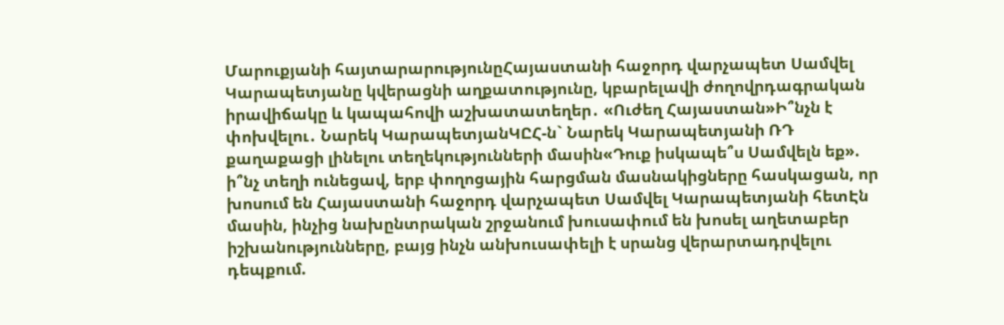Մարուքյանի հայտարարությունըՀայաստանի հաջորդ վարչապետ Սամվել Կարապետյանը կվերացնի աղքատությունը, կբարելավի ժողովրդագրական իրավիճակը և կապահովի աշխատատեղեր․ «Ուժեղ Հայաստան»Ի՞նչն է փոխվելու․ Նարեկ ԿարապետյանԿԸՀ-ն` Նարեկ Կարապետյանի ՌԴ քաղաքացի լինելու տեղեկությունների մասին«Դուք իսկապե՞ս Սամվելն եք». ի՞նչ տեղի ունեցավ, երբ փողոցային հարցման մասնակիցները հասկացան, որ խոսում են Հայաստանի հաջորդ վարչապետ Սամվել Կարապետյանի հետԷն մասին, ինչից նախընտրական շրջանում խուսափում են խոսել աղետաբեր իշխանությունները, բայց ինչն անխուսափելի է սրանց վերարտադրվելու դեպքում.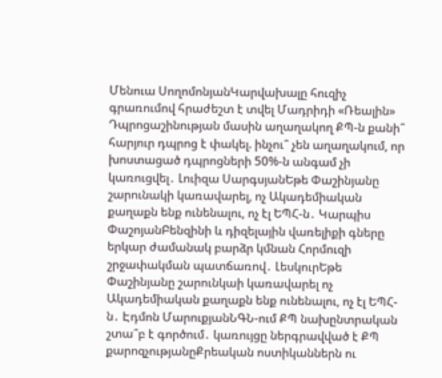Մենուա ՍողոմոնյանԿարվախալը հուզիչ գրառումով հրաժեշտ է տվել Մադրիդի «Ռեալին» Դպրոցաշինության մասին աղաղակող ՔՊ-ն քանի՞ հարյուր դպրոց է փակել. ինչու՞ չեն աղաղակում, որ խոստացած դպրոցների 50%-ն անգամ չի կառուցվել․ Լուիզա ՍարգսյանԵթե Փաշինյանը շարունակի կառավարել, ոչ Ակադեմիական քաղաքն ենք ունենալու, ոչ էլ ԵՊՀ-ն․ Կարպիս ՓաշոյանԲենզինի և դիզելային վառելիքի գները երկար ժամանակ բարձր կմնան Հորմուզի շրջափակման պատճառով․ ԼեսկուրԵթե Փաշինյանը շարունկաի կառավարել ոչ Ակադեմիական քաղաքն ենք ունենալու, ոչ էլ ԵՊՀ-ն․ Էդմոն ՄարուքյանՆԳՆ-ում ՔՊ նախընտրական շտա՞բ է գործում․ կառույցը ներգրավված է ՔՊ քարոզչությանըՔրեական ոստիկաններն ու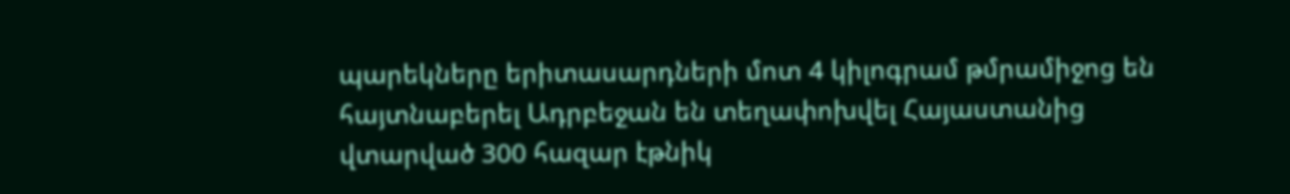պարեկները երիտասարդների մոտ 4 կիլոգրամ թմրամիջոց են հայտնաբերել Ադրբեջան են տեղափոխվել Հայաստանից վտարված 300 հազար էթնիկ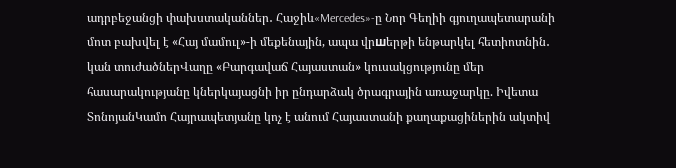ադրբեջանցի փախստականներ․ Հաջիև«Mercedes»-ը Նոր Գեղիի գյուղապետարանի մոտ բախվել է «Հայ մամուլ»-ի մեքենային, ապա վրшերթի ենթարկել հետիոտնին․ կան տուժածներՎաղը «Բարգավաճ Հայաստան» կուսակցությունը մեր հասարակությանը կներկայացնի իր ընդարձակ ծրագրային առաջարկը. Իվետա ՏոնոյանԿամո Հայրապետյանը կոչ է անում Հայաստանի քաղաքացիներին ակտիվ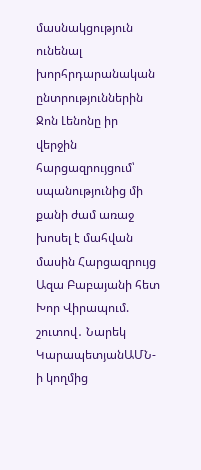մասնակցություն ունենալ խորհրդարանական ընտրություններին Ջոն Լենոնը իր վերջին հարցազրույցում՝ սպանությունից մի քանի ժամ առաջ խոսել է մահվան մասին Հարցազրույց Ազա Բաբայանի հետ Խոր Վիրապում. շուտով․ Նարեկ ԿարապետյանԱՄՆ-ի կողմից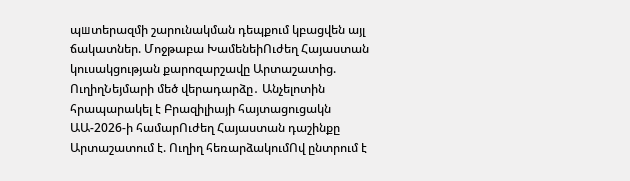պшտերազմի շարունակման դեպքում կբացվեն այլ ճակատներ. Մոջթաբա ԽամենեիՈւժեղ Հայաստան կուսակցության քարոզարշավը Արտաշատից. ՈւղիղՆեյմարի մեծ վերադարձը․ Անչելոտին հրապարակել է Բրազիլիայի հայտացուցակն ԱԱ-2026-ի համարՈւժեղ Հայաստան դաշինքը Արտաշատում է. Ուղիղ հեռարձակումՈվ ընտրում է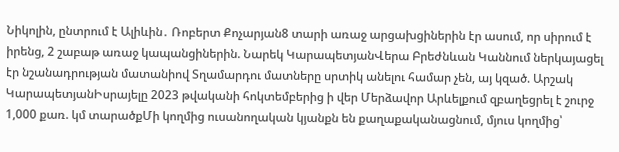Նիկոլին, ընտրում է Ալիևին․ Ռոբերտ Քոչարյան8 տարի առաջ արցախցիներին էր ասում, որ սիրում է իրենց, 2 շաբաթ առաջ կապանցիներին. Նարեկ ԿարապետյանՎերա Բրեժնևան Կաննում ներկայացել էր նշանադրության մատանիով Տղամարդու մատները սրտիկ անելու համար չեն, այ կզած. Արշակ ԿարապետյանԻսրայելը 2023 թվականի հոկտեմբերից ի վեր Մերձավոր Արևելքում զբաղեցրել է շուրջ 1,000 քառ. կմ տարածքՄի կողմից ուսանողական կյանքն են քաղաքականացնում, մյուս կողմից՝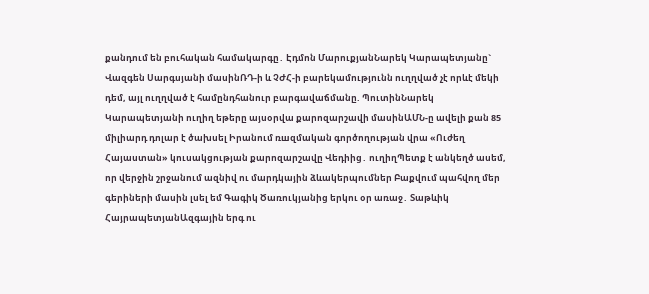քանդում են բուհական համակարգը․ Էդմոն ՄարուքյանՆարեկ Կարապետյանը` Վազգեն Սարգսյանի մասինՌԴ-ի և ՉԺՀ-ի բարեկամությունն ուղղված չէ որևէ մեկի դեմ, այլ ուղղված է համընդհանուր բարգավաճմանը. ՊուտինՆարեկ Կարապետյանի ուղիղ եթերը այսօրվա քարոզարշավի մասինԱՄՆ-ը ավելի քան 85 միլիարդ դոլար է ծախսել Իրանում ռшզմական գործողության վրա «Ուժեղ Հայաստան» կուսակցության քարոզարշավը Վեդիից․ ուղիղՊետք է անկեղծ ասեմ, որ վերջին շրջանում ազնիվ ու մարդկային ձևակերպումներ Բաքվում պահվող մեր գերիների մասին լսել եմ Գագիկ Ծառուկյանից երկու օր առաջ․ Տաթևիկ ՀայրապետյանԱզգային երգ ու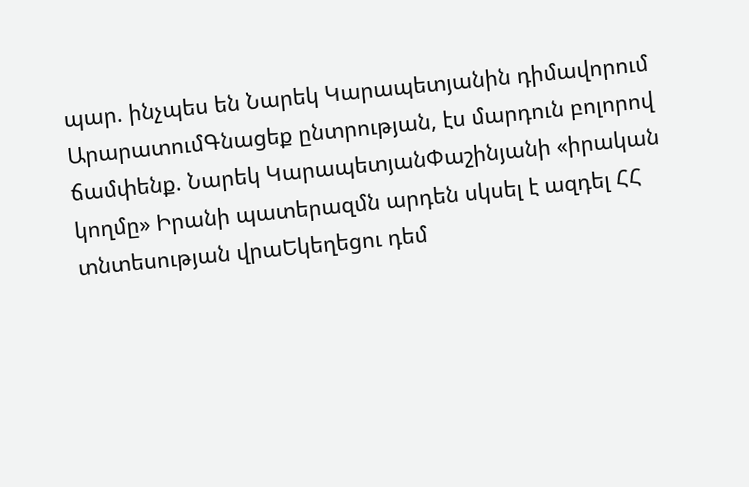պար. ինչպես են Նարեկ Կարապետյանին դիմավորում ԱրարատումԳնացեք ընտրության, էս մարդուն բոլորով ճամփենք. Նարեկ ԿարապետյանՓաշինյանի «իրական կողմը» Իրանի պատերազմն արդեն սկսել է ազդել ՀՀ տնտեսության վրաԵկեղեցու դեմ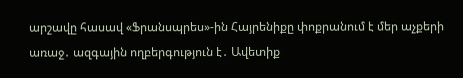արշավը հասավ «Ֆրանսպրես»-ին Հայրենիքը փոքրանում է մեր աչքերի առաջ․ ազգային ողբերգություն է․ Ավետիք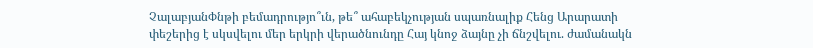ՉալաբյանՓնթի բեմադրությո՞ւն, թե՞ ահաբեկչության սպառնալիք Հենց Արարատի փեշերից է սկսվելու մեր երկրի վերածնունդը Հայ կնոջ ձայնը չի ճնշվելու. ժամանակն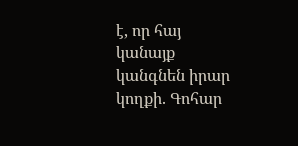է, որ հայ կանայք կանգնեն իրար կողքի. Գոհար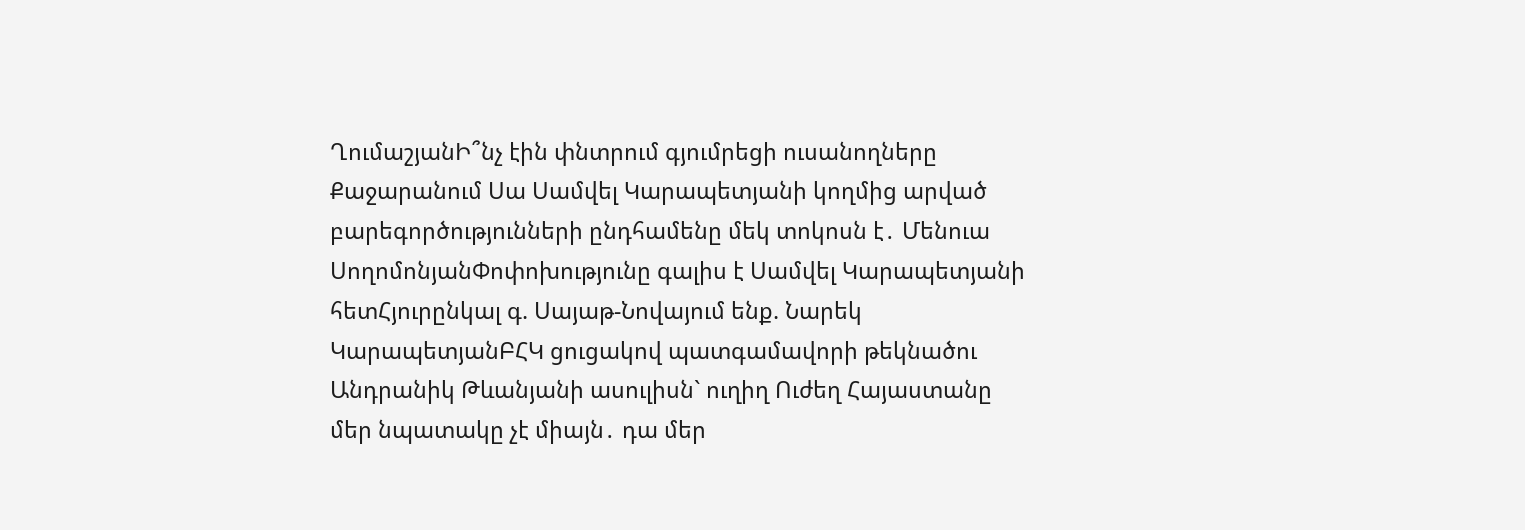ՂումաշյանԻ՞նչ էին փնտրում գյումրեցի ուսանողները Քաջարանում Սա Սամվել Կարապետյանի կողմից արված բարեգործությունների ընդհամենը մեկ տոկոսն է․ Մենուա ՍողոմոնյանՓոփոխությունը գալիս է Սամվել Կարապետյանի հետՀյուրընկալ գ. Սայաթ-Նովայում ենք. Նարեկ ԿարապետյանԲՀԿ ցուցակով պատգամավորի թեկնածու Անդրանիկ Թևանյանի ասուլիսն` ուղիղ Ուժեղ Հայաստանը մեր նպատակը չէ միայն․ դա մեր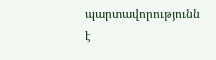պարտավորությունն է